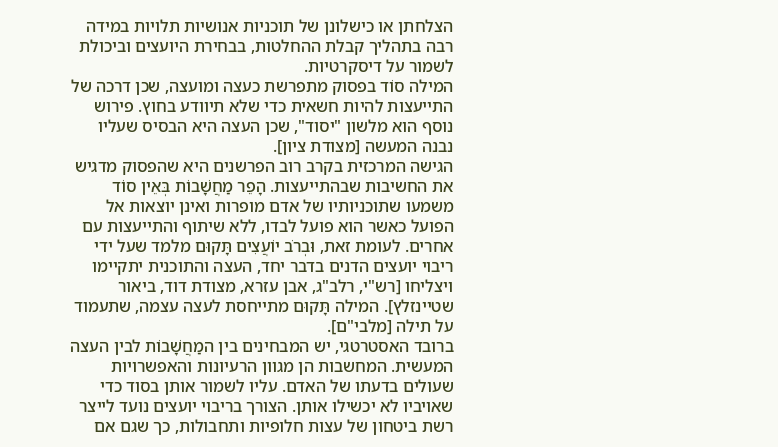הצלחתן או כישלונן של תוכניות אנושיות תלויות במידה רבה בתהליך קבלת ההחלטות, בבחירת היועצים וביכולת לשמור על דיסקרטיות.
המילה סוֹד בפסוק מתפרשת כעצה ומועצה, שכן דרכה של התייעצות להיות חשאית כדי שלא תיוודע בחוץ. פירוש נוסף הוא מלשון "יסוד", שכן העצה היא הבסיס שעליו נבנה המעשה [מצודת ציון].
הגישה המרכזית בקרב רוב הפרשנים היא שהפסוק מדגיש את החשיבות שבהתייעצות. הָפֵר מַחֲשָׁבוֹת בְּאֵין סוֹד משמעו שתוכניותיו של אדם מופרות ואינן יוצאות אל הפועל כאשר הוא פועל לבדו, ללא שיתוף והתייעצות עם אחרים. לעומת זאת, וּבְרֹב יוֹעֲצִים תָּקוּם מלמד שעל ידי ריבוי יועצים הדנים בדבר יחד, העצה והתוכנית יתקיימו ויצליחו [רש"י, רלב"ג, אבן עזרא, מצודת דוד, ביאור שטיינזלץ]. המילה תָּקוּם מתייחסת לעצה עצמה, שתעמוד על תילה [מלבי"ם].
ברובד האסטרטגי, יש המבחינים בין המַחֲשָׁבוֹת לבין העצה המעשית. המחשבות הן מגוון הרעיונות והאפשרויות שעולים בדעתו של האדם. עליו לשמור אותן בסוד כדי שאויביו לא יכשילו אותן. הצורך בריבוי יועצים נועד לייצר רשת ביטחון של עצות חלופיות ותחבולות, כך שגם אם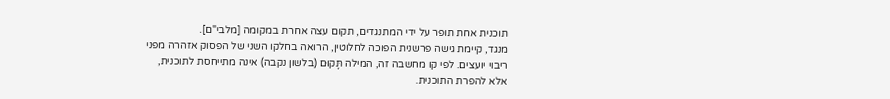תוכנית אחת תופר על ידי המתנגדים, תקום עצה אחרת במקומה [מלבי"ם].
מנגד, קיימת גישה פרשנית הפוכה לחלוטין, הרואה בחלקו השני של הפסוק אזהרה מפני ריבוי יועצים. לפי קו מחשבה זה, המילה תָּקוּם (בלשון נקבה) אינה מתייחסת לתוכנית, אלא להפרת התוכנית.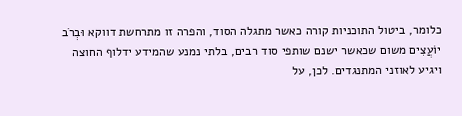כלומר, ביטול התוכניות קורה כאשר מתגלה הסוד, והפרה זו מתרחשת דווקא וּבְרֹב יוֹעֲצִים משום שכאשר ישנם שותפי סוד רבים, בלתי נמנע שהמידע ידלוף החוצה ויגיע לאוזני המתנגדים. לכן, על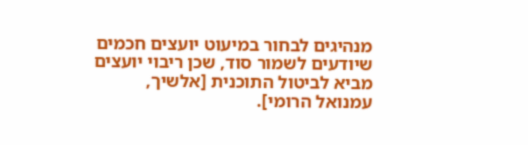מנהיגים לבחור במיעוט יועצים חכמים שיודעים לשמור סוד, שכן ריבוי יועצים מביא לביטול התוכנית [אלשיך, עמנואל הרומי].